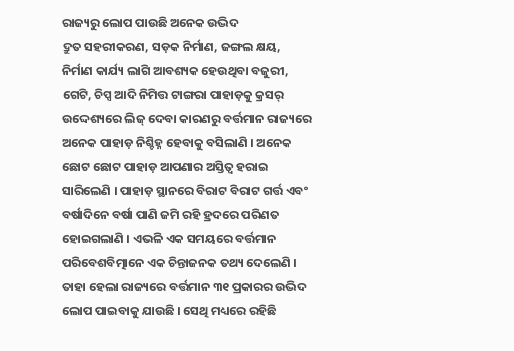ରାଜ୍ୟରୁ ଲୋପ ପାଉଛି ଅନେକ ଉଦ୍ଭିଦ
ଦ୍ରୁତ ସହରୀକରଣ, ସଡ଼କ ନିର୍ମାଣ, ଜଙ୍ଗଲ କ୍ଷୟ, ନିର୍ମାଣ କାର୍ଯ୍ୟ ଲାଗି ଆବଶ୍ୟକ ହେଉଥିବା ବଜୁରୀ, ଗେଟି, ଚିପ୍ସ ଆଦି ନିମିତ୍ତ ଟାଙ୍ଗରା ପାହାଡ଼କୁ କ୍ରସର୍ ଉଦ୍ଦେଶ୍ୟରେ ଲିଜ୍ ଦେବା କାରଣରୁ ବର୍ତ୍ତମାନ ରାଜ୍ୟରେ ଅନେକ ପାହାଡ଼ ନିଶ୍ଚିହ୍ନ ହେବାକୁ ବସିଲାଣି । ଅନେକ ଛୋଟ ଛୋଟ ପାହାଡ଼ ଆପଣାର ଅସ୍ତିତ୍ୱ ହରାଇ ସାରିଲେଣି । ପାହାଡ଼ ସ୍ଥାନରେ ବିରାଟ ବିରାଟ ଗର୍ତ୍ତ ଏବଂ ବର୍ଷାଦିନେ ବର୍ଷା ପାଣି ଜମି ରହି ହ୍ରଦରେ ପରିଣତ ହୋଇଗଲାଣି । ଏଭଳି ଏକ ସମୟରେ ବର୍ତ୍ତମାନ ପରିବେଶବିତ୍ମାନେ ଏକ ଚିନ୍ତାଜନକ ତଥ୍ୟ ଦେଲେଣି । ତାହା ହେଲା ରାଜ୍ୟରେ ବର୍ତ୍ତମାନ ୩୧ ପ୍ରକାରର ଉଦ୍ଭିଦ ଲୋପ ପାଇବାକୁ ଯାଉଛି । ସେଥି ମଧ୍ୟରେ ରହିଛି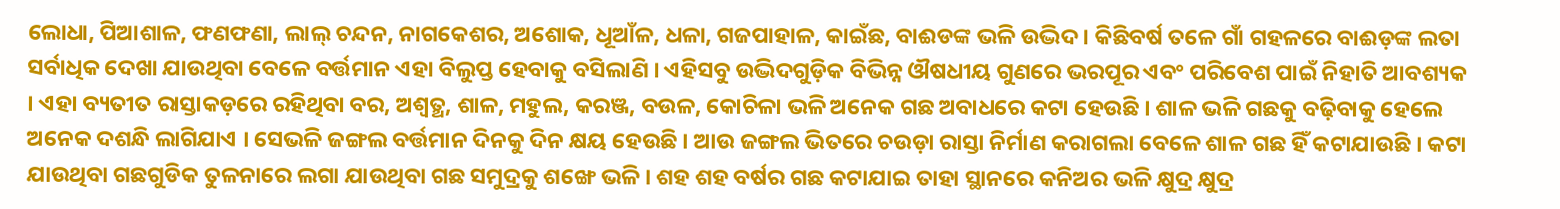ଲୋଧା, ପିଆଶାଳ, ଫଣଫଣା, ଲାଲ୍ ଚନ୍ଦନ, ନାଗକେଶର, ଅଶୋକ, ଧୂଆଁଳ, ଧଳା, ଗଜପାହାଳ, କାଇଁଛ, ବାଈଡଙ୍କ ଭଳି ଉଦ୍ଭିଦ । କିଛିବର୍ଷ ତଳେ ଗାଁ ଗହଳରେ ବାଈଡ଼ଙ୍କ ଲତା ସର୍ବାଧିକ ଦେଖା ଯାଉଥିବା ବେଳେ ବର୍ତ୍ତମାନ ଏହା ବିଲୁପ୍ତ ହେବାକୁ ବସିଲାଣି । ଏହିସବୁ ଉଦ୍ଭିଦଗୁଡ଼ିକ ବିଭିନ୍ନ ଔଷଧୀୟ ଗୁଣରେ ଭରପୂର ଏବଂ ପରିବେଶ ପାଇଁ ନିହାତି ଆବଶ୍ୟକ । ଏହା ବ୍ୟତୀତ ରାସ୍ତାକଡ଼ରେ ରହିଥିବା ବର, ଅଶ୍ୱତ୍ଥ, ଶାଳ, ମହୁଲ, କରଞ୍ଜ, ବଉଳ, କୋଚିଳା ଭଳି ଅନେକ ଗଛ ଅବାଧରେ କଟା ହେଉଛି । ଶାଳ ଭଳି ଗଛକୁ ବଢ଼ିବାକୁ ହେଲେ ଅନେକ ଦଶନ୍ଧି ଲାଗିଯାଏ । ସେଭଳି ଜଙ୍ଗଲ ବର୍ତ୍ତମାନ ଦିନକୁ ଦିନ କ୍ଷୟ ହେଉଛି । ଆଉ ଜଙ୍ଗଲ ଭିତରେ ଚଉଡ଼ା ରାସ୍ତା ନିର୍ମାଣ କରାଗଲା ବେଳେ ଶାଳ ଗଛ ହିଁ କଟାଯାଉଛି । କଟା ଯାଉଥିବା ଗଛଗୁଡିକ ତୁଳନାରେ ଲଗା ଯାଉଥିବା ଗଛ ସମୁଦ୍ରକୁ ଶଙ୍ଖେ ଭଳି । ଶହ ଶହ ବର୍ଷର ଗଛ କଟାଯାଇ ତାହା ସ୍ଥାନରେ କନିଅର ଭଳି କ୍ଷୁଦ୍ର କ୍ଷୁଦ୍ର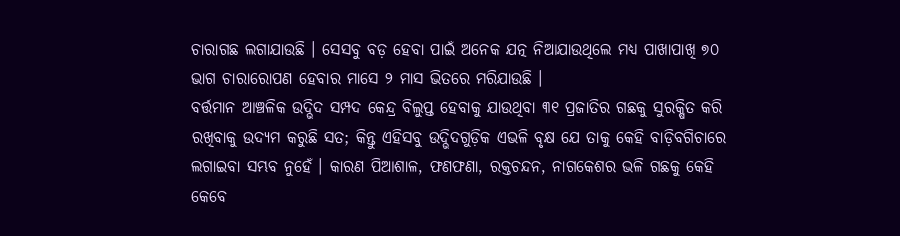ଚାରାଗଛ ଲଗାଯାଉଛି । ସେସବୁ ବଡ଼ ହେବା ପାଇଁ ଅନେକ ଯତ୍ନ ନିଆଯାଉଥିଲେ ମଧ୍ୟ ପାଖାପାଖି ୭୦ ଭାଗ ଚାରାରୋପଣ ହେବାର ମାସେ ୨ ମାସ ଭିତରେ ମରିଯାଉଛି ।
ବର୍ତ୍ତମାନ ଆଞ୍ଚଳିକ ଉଦ୍ଭିଦ ସମ୍ପଦ କେନ୍ଦ୍ର ବିଲୁପ୍ତ ହେବାକୁ ଯାଉଥିବା ୩୧ ପ୍ରଜାତିର ଗଛକୁ ସୁରକ୍ଷିତ କରି ରଖିବାକୁ ଉଦ୍ୟମ କରୁଛି ସତ; କିନ୍ତୁ ଏହିସବୁ ଉଦ୍ଭିଦଗୁଡ଼ିକ ଏଭଳି ବୃକ୍ଷ ଯେ ତାକୁ କେହି ବାଡ଼ିବଗିଚାରେ ଲଗାଇବା ସମ୍ଭବ ନୁହେଁ । କାରଣ ପିଆଶାଳ, ଫଣଫଣା, ରକ୍ତଚନ୍ଦନ, ନାଗକେଶର ଭଳି ଗଛକୁ କେହି କେବେ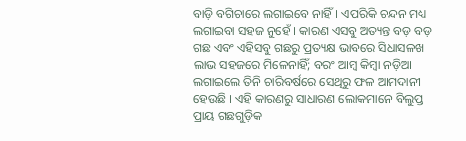ବାଡ଼ି ବଗିଚାରେ ଲଗାଇବେ ନାହିଁ। ଏପରିକି ଚନ୍ଦନ ମଧ୍ୟ ଲଗାଇବା ସହଜ ନୁହେଁ । କାରଣ ଏସବୁ ଅତ୍ୟନ୍ତ ବଡ଼ ବଡ଼ ଗଛ ଏବଂ ଏହିସବୁ ଗଛରୁ ପ୍ରତ୍ୟକ୍ଷ ଭାବରେ ସିଧାସଳଖ ଲାଭ ସହଜରେ ମିଳେନାହିଁ; ବରଂ ଆମ୍ବ କିମ୍ବା ନଡ଼ିଆ ଲଗାଇଲେ ତିନି ଚାରିବର୍ଷରେ ସେଥିରୁ ଫଳ ଆମଦାନୀ ହେଉଛି । ଏହି କାରଣରୁ ସାଧାରଣ ଲୋକମାନେ ବିଲୁପ୍ତ ପ୍ରାୟ ଗଛଗୁଡ଼ିକ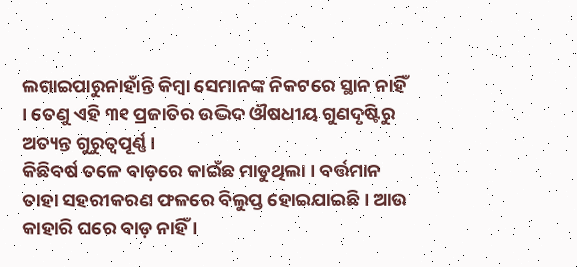ଲଗାଇପାରୁନାହାଁନ୍ତି କିମ୍ବା ସେମାନଙ୍କ ନିକଟରେ ସ୍ଥାନ ନାହିଁ । ତେଣୁ ଏହି ୩୧ ପ୍ରଜାତିର ଉଦ୍ଭିଦ ଔଷଧୀୟ ଗୁଣଦୃଷ୍ଟିରୁ ଅତ୍ୟନ୍ତ ଗୁରୁତ୍ୱପୂର୍ଣ୍ଣ ।
କିଛିବର୍ଷ ତଳେ ବାଡ଼ରେ କାଇଁଛ ମାଡୁଥିଲା । ବର୍ତ୍ତମାନ ତାହା ସହରୀକରଣ ଫଳରେ ବିଲୁପ୍ତ ହୋଇଯାଇଛି । ଆଉ କାହାରି ଘରେ ବାଡ଼ ନାହିଁ ।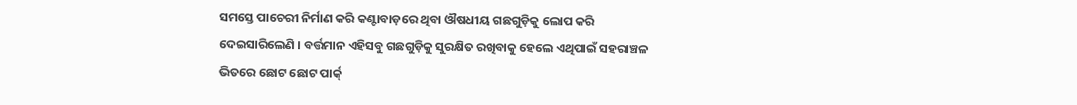ସମସ୍ତେ ପାଚେରୀ ନିର୍ମାଣ କରି କଣ୍ଟାବାଡ଼ରେ ଥିବା ଔଷଧୀୟ ଗଛଗୁଡ଼ିକୁ ଲୋପ କରି ଦେଇସାରିଲେଣି । ବର୍ତ୍ତମାନ ଏହିସବୁ ଗଛଗୁଡ଼ିକୁ ସୁରକ୍ଷିତ ରଖିବାକୁ ହେଲେ ଏଥିପାଇଁ ସହରାଞ୍ଚଳ ଭିତରେ ଛୋଟ ଛୋଟ ପାର୍କ୍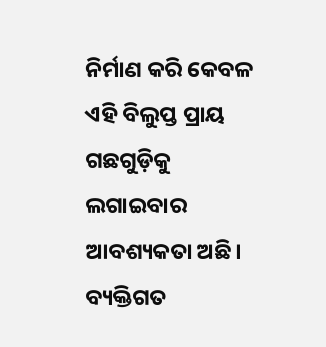ନିର୍ମାଣ କରି କେବଳ ଏହି ବିଲୁପ୍ତ ପ୍ରାୟ ଗଛଗୁଡ଼ିକୁ ଲଗାଇବାର ଆବଶ୍ୟକତା ଅଛି। ବ୍ୟକ୍ତିଗତ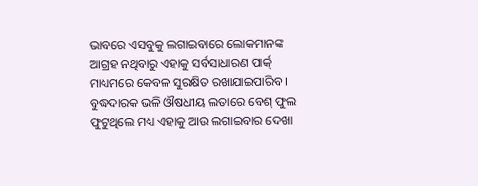ଭାବରେ ଏସବୁକୁ ଲଗାଇବାରେ ଲୋକମାନଙ୍କ ଆଗ୍ରହ ନଥିବାରୁ ଏହାକୁ ସର୍ବସାଧାରଣ ପାର୍କ୍ ମାଧ୍ୟମରେ କେବଳ ସୁରକ୍ଷିତ ରଖାଯାଇପାରିବ । ବୁଦ୍ଧଦାରକ ଭଳି ଔଷଧୀୟ ଲତାରେ ବେଶ୍ ଫୁଲ ଫୁଟୁଥିଲେ ମଧ୍ୟ ଏହାକୁ ଆଉ ଲଗାଇବାର ଦେଖା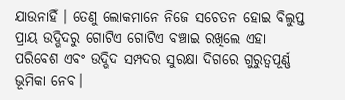ଯାଉନାହିଁ । ତେଣୁ ଲୋକମାନେ ନିଜେ ସଚେତନ ହୋଇ ବିଲୁପ୍ତ ପ୍ରାୟ ଉଦ୍ଭିଦରୁ ଗୋଟିଏ ଗୋଟିଏ ବଞ୍ଚାଇ ରଖିଲେ ଏହା ପରିବେଶ ଏବଂ ଉଦ୍ଭିଦ ସମ୍ପଦର ସୁରକ୍ଷା ଦିଗରେ ଗୁରୁତ୍ୱପୂର୍ଣ୍ଣ ଭୂମିକା ନେବ।